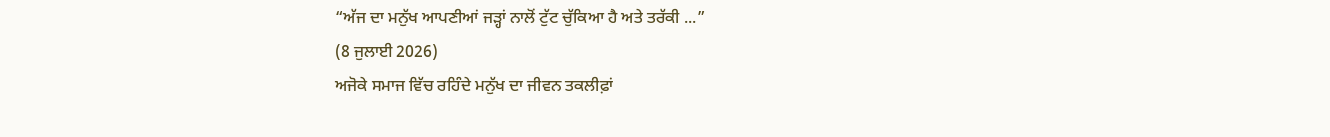“ਅੱਜ ਦਾ ਮਨੁੱਖ ਆਪਣੀਆਂ ਜੜ੍ਹਾਂ ਨਾਲੋਂ ਟੁੱਟ ਚੁੱਕਿਆ ਹੈ ਅਤੇ ਤਰੱਕੀ ...”
(8 ਜੁਲਾਈ 2026)
ਅਜੋਕੇ ਸਮਾਜ ਵਿੱਚ ਰਹਿੰਦੇ ਮਨੁੱਖ ਦਾ ਜੀਵਨ ਤਕਲੀਫ਼ਾਂ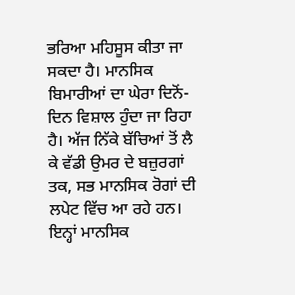ਭਰਿਆ ਮਹਿਸੂਸ ਕੀਤਾ ਜਾ ਸਕਦਾ ਹੈ। ਮਾਨਸਿਕ ਬਿਮਾਰੀਆਂ ਦਾ ਘੇਰਾ ਦਿਨੋਂ-ਦਿਨ ਵਿਸ਼ਾਲ ਹੁੰਦਾ ਜਾ ਰਿਹਾ ਹੈ। ਅੱਜ ਨਿੱਕੇ ਬੱਚਿਆਂ ਤੋਂ ਲੈ ਕੇ ਵੱਡੀ ਉਮਰ ਦੇ ਬਜ਼ੁਰਗਾਂ ਤਕ, ਸਭ ਮਾਨਸਿਕ ਰੋਗਾਂ ਦੀ ਲਪੇਟ ਵਿੱਚ ਆ ਰਹੇ ਹਨ। ਇਨ੍ਹਾਂ ਮਾਨਸਿਕ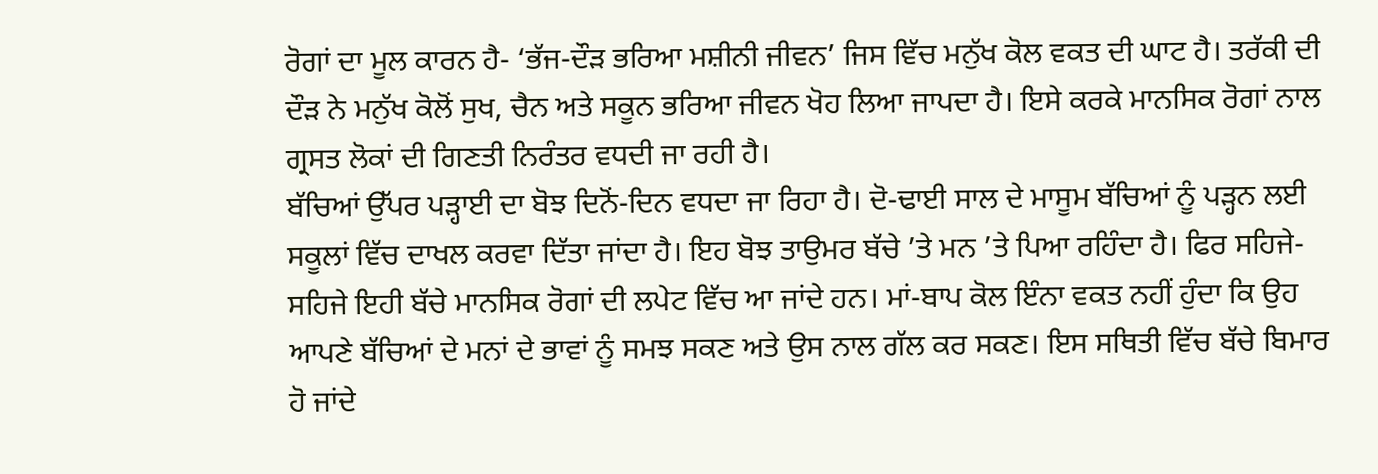ਰੋਗਾਂ ਦਾ ਮੂਲ ਕਾਰਨ ਹੈ- ‘ਭੱਜ-ਦੌੜ ਭਰਿਆ ਮਸ਼ੀਨੀ ਜੀਵਨ’ ਜਿਸ ਵਿੱਚ ਮਨੁੱਖ ਕੋਲ ਵਕਤ ਦੀ ਘਾਟ ਹੈ। ਤਰੱਕੀ ਦੀ ਦੌੜ ਨੇ ਮਨੁੱਖ ਕੋਲੋਂ ਸੁਖ, ਚੈਨ ਅਤੇ ਸਕੂਨ ਭਰਿਆ ਜੀਵਨ ਖੋਹ ਲਿਆ ਜਾਪਦਾ ਹੈ। ਇਸੇ ਕਰਕੇ ਮਾਨਸਿਕ ਰੋਗਾਂ ਨਾਲ ਗ੍ਰਸਤ ਲੋਕਾਂ ਦੀ ਗਿਣਤੀ ਨਿਰੰਤਰ ਵਧਦੀ ਜਾ ਰਹੀ ਹੈ।
ਬੱਚਿਆਂ ਉੱਪਰ ਪੜ੍ਹਾਈ ਦਾ ਬੋਝ ਦਿਨੋਂ-ਦਿਨ ਵਧਦਾ ਜਾ ਰਿਹਾ ਹੈ। ਦੋ-ਢਾਈ ਸਾਲ ਦੇ ਮਾਸੂਮ ਬੱਚਿਆਂ ਨੂੰ ਪੜ੍ਹਨ ਲਈ ਸਕੂਲਾਂ ਵਿੱਚ ਦਾਖਲ ਕਰਵਾ ਦਿੱਤਾ ਜਾਂਦਾ ਹੈ। ਇਹ ਬੋਝ ਤਾਉਮਰ ਬੱਚੇ ’ਤੇ ਮਨ ’ਤੇ ਪਿਆ ਰਹਿੰਦਾ ਹੈ। ਫਿਰ ਸਹਿਜੇ-ਸਹਿਜੇ ਇਹੀ ਬੱਚੇ ਮਾਨਸਿਕ ਰੋਗਾਂ ਦੀ ਲਪੇਟ ਵਿੱਚ ਆ ਜਾਂਦੇ ਹਨ। ਮਾਂ-ਬਾਪ ਕੋਲ ਇੰਨਾ ਵਕਤ ਨਹੀਂ ਹੁੰਦਾ ਕਿ ਉਹ ਆਪਣੇ ਬੱਚਿਆਂ ਦੇ ਮਨਾਂ ਦੇ ਭਾਵਾਂ ਨੂੰ ਸਮਝ ਸਕਣ ਅਤੇ ਉਸ ਨਾਲ ਗੱਲ ਕਰ ਸਕਣ। ਇਸ ਸਥਿਤੀ ਵਿੱਚ ਬੱਚੇ ਬਿਮਾਰ ਹੋ ਜਾਂਦੇ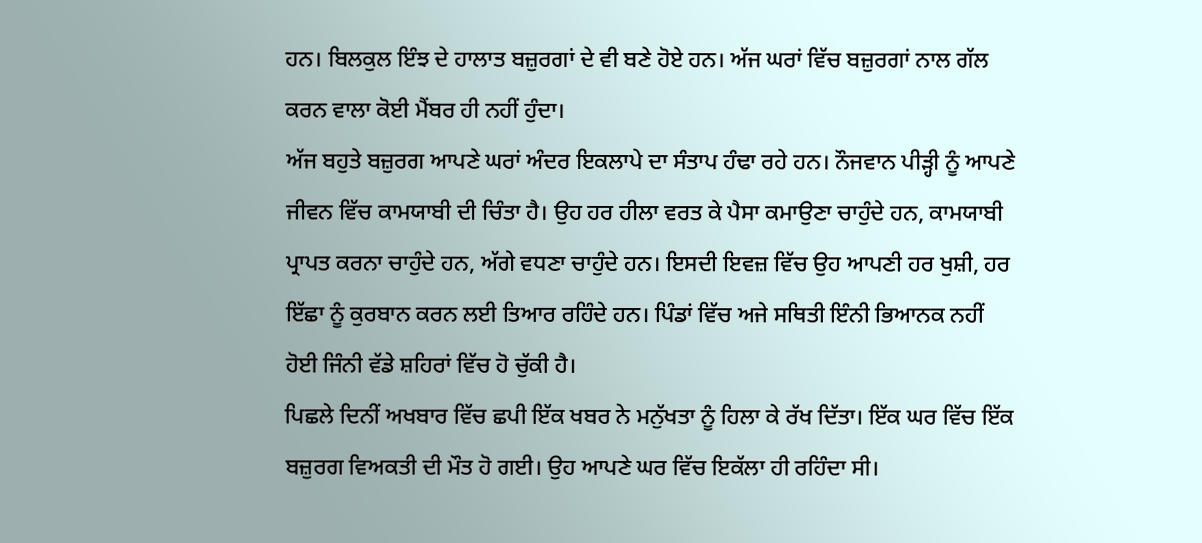ਹਨ। ਬਿਲਕੁਲ ਇੰਝ ਦੇ ਹਾਲਾਤ ਬਜ਼ੁਰਗਾਂ ਦੇ ਵੀ ਬਣੇ ਹੋਏ ਹਨ। ਅੱਜ ਘਰਾਂ ਵਿੱਚ ਬਜ਼ੁਰਗਾਂ ਨਾਲ ਗੱਲ ਕਰਨ ਵਾਲਾ ਕੋਈ ਮੈਂਬਰ ਹੀ ਨਹੀਂ ਹੁੰਦਾ।
ਅੱਜ ਬਹੁਤੇ ਬਜ਼ੁਰਗ ਆਪਣੇ ਘਰਾਂ ਅੰਦਰ ਇਕਲਾਪੇ ਦਾ ਸੰਤਾਪ ਹੰਢਾ ਰਹੇ ਹਨ। ਨੌਜਵਾਨ ਪੀੜ੍ਹੀ ਨੂੰ ਆਪਣੇ ਜੀਵਨ ਵਿੱਚ ਕਾਮਯਾਬੀ ਦੀ ਚਿੰਤਾ ਹੈ। ਉਹ ਹਰ ਹੀਲਾ ਵਰਤ ਕੇ ਪੈਸਾ ਕਮਾਉਣਾ ਚਾਹੁੰਦੇ ਹਨ, ਕਾਮਯਾਬੀ ਪ੍ਰਾਪਤ ਕਰਨਾ ਚਾਹੁੰਦੇ ਹਨ, ਅੱਗੇ ਵਧਣਾ ਚਾਹੁੰਦੇ ਹਨ। ਇਸਦੀ ਇਵਜ਼ ਵਿੱਚ ਉਹ ਆਪਣੀ ਹਰ ਖੁਸ਼ੀ, ਹਰ ਇੱਛਾ ਨੂੰ ਕੁਰਬਾਨ ਕਰਨ ਲਈ ਤਿਆਰ ਰਹਿੰਦੇ ਹਨ। ਪਿੰਡਾਂ ਵਿੱਚ ਅਜੇ ਸਥਿਤੀ ਇੰਨੀ ਭਿਆਨਕ ਨਹੀਂ ਹੋਈ ਜਿੰਨੀ ਵੱਡੇ ਸ਼ਹਿਰਾਂ ਵਿੱਚ ਹੋ ਚੁੱਕੀ ਹੈ।
ਪਿਛਲੇ ਦਿਨੀਂ ਅਖਬਾਰ ਵਿੱਚ ਛਪੀ ਇੱਕ ਖਬਰ ਨੇ ਮਨੁੱਖਤਾ ਨੂੰ ਹਿਲਾ ਕੇ ਰੱਖ ਦਿੱਤਾ। ਇੱਕ ਘਰ ਵਿੱਚ ਇੱਕ ਬਜ਼ੁਰਗ ਵਿਅਕਤੀ ਦੀ ਮੌਤ ਹੋ ਗਈ। ਉਹ ਆਪਣੇ ਘਰ ਵਿੱਚ ਇਕੱਲਾ ਹੀ ਰਹਿੰਦਾ ਸੀ।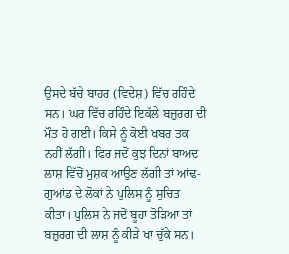ਉਸਦੇ ਬੱਚੇ ਬਾਹਰ (ਵਿਦੇਸ਼) ਵਿੱਚ ਰਹਿੰਦੇ ਸਨ। ਘਰ ਵਿੱਚ ਰਹਿੰਦੇ ਇਕੱਲੇ ਬਜ਼ੁਰਗ ਦੀ ਮੌਤ ਹੋ ਗਈ। ਕਿਸੇ ਨੂੰ ਕੋਈ ਖਬਰ ਤਕ ਨਹੀਂ ਲੱਗੀ। ਫਿਰ ਜਦੋਂ ਕੁਝ ਦਿਨਾਂ ਬਾਅਦ ਲਾਸ਼ ਵਿੱਚੋਂ ਮੁਸ਼ਕ ਆਉਣ ਲੱਗੀ ਤਾਂ ਆਂਢ-ਗੁਆਂਡ ਦੇ ਲੋਕਾਂ ਨੇ ਪੁਲਿਸ ਨੂੰ ਸੁਚਿਤ ਕੀਤਾ। ਪੁਲਿਸ ਨੇ ਜਦੋਂ ਬੂਹਾ ਤੋੜਿਆ ਤਾਂ ਬਜ਼ੁਰਗ ਦੀ ਲਾਸ਼ ਨੂੰ ਕੀੜੇ ਖਾ ਚੁੱਕੇ ਸਨ।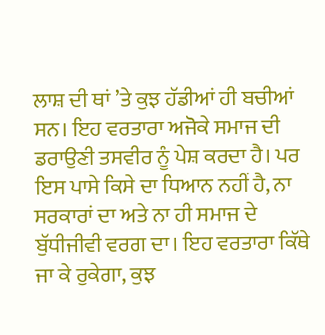ਲਾਸ਼ ਦੀ ਥਾਂ ’ਤੇ ਕੁਝ ਹੱਡੀਆਂ ਹੀ ਬਚੀਆਂ ਸਨ। ਇਹ ਵਰਤਾਰਾ ਅਜੋਕੇ ਸਮਾਜ ਦੀ ਡਰਾਉਣੀ ਤਸਵੀਰ ਨੂੰ ਪੇਸ਼ ਕਰਦਾ ਹੈ। ਪਰ ਇਸ ਪਾਸੇ ਕਿਸੇ ਦਾ ਧਿਆਨ ਨਹੀਂ ਹੈ, ਨਾ ਸਰਕਾਰਾਂ ਦਾ ਅਤੇ ਨਾ ਹੀ ਸਮਾਜ ਦੇ ਬੁੱਧੀਜੀਵੀ ਵਰਗ ਦਾ। ਇਹ ਵਰਤਾਰਾ ਕਿੱਥੇ ਜਾ ਕੇ ਰੁਕੇਗਾ, ਕੁਝ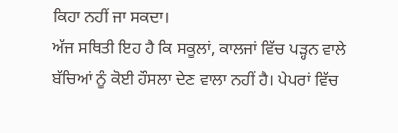ਕਿਹਾ ਨਹੀਂ ਜਾ ਸਕਦਾ।
ਅੱਜ ਸਥਿਤੀ ਇਹ ਹੈ ਕਿ ਸਕੂਲਾਂ, ਕਾਲਜਾਂ ਵਿੱਚ ਪੜ੍ਹਨ ਵਾਲੇ ਬੱਚਿਆਂ ਨੂੰ ਕੋਈ ਹੌਸਲਾ ਦੇਣ ਵਾਲਾ ਨਹੀਂ ਹੈ। ਪੇਪਰਾਂ ਵਿੱਚ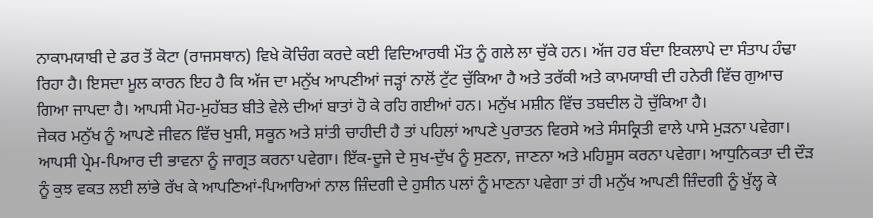ਨਾਕਾਮਯਾਬੀ ਦੇ ਡਰ ਤੋਂ ਕੋਟਾ (ਰਾਜਸਥਾਨ) ਵਿਖੇ ਕੋਚਿੰਗ ਕਰਦੇ ਕਈ ਵਿਦਿਆਰਥੀ ਮੌਤ ਨੂੰ ਗਲੇ ਲਾ ਚੁੱਕੇ ਹਨ। ਅੱਜ ਹਰ ਬੰਦਾ ਇਕਲਾਪੇ ਦਾ ਸੰਤਾਪ ਹੰਢਾ ਰਿਹਾ ਹੈ। ਇਸਦਾ ਮੂਲ ਕਾਰਨ ਇਹ ਹੈ ਕਿ ਅੱਜ ਦਾ ਮਨੁੱਖ ਆਪਣੀਆਂ ਜੜ੍ਹਾਂ ਨਾਲੋਂ ਟੁੱਟ ਚੁੱਕਿਆ ਹੈ ਅਤੇ ਤਰੱਕੀ ਅਤੇ ਕਾਮਯਾਬੀ ਦੀ ਹਨੇਰੀ ਵਿੱਚ ਗੁਆਚ ਗਿਆ ਜਾਪਦਾ ਹੈ। ਆਪਸੀ ਮੋਹ-ਮੁਹੱਬਤ ਬੀਤੇ ਵੇਲੇ ਦੀਆਂ ਬਾਤਾਂ ਹੋ ਕੇ ਰਹਿ ਗਈਆਂ ਹਨ। ਮਨੁੱਖ ਮਸ਼ੀਨ ਵਿੱਚ ਤਬਦੀਲ ਹੋ ਚੁੱਕਿਆ ਹੈ।
ਜੇਕਰ ਮਨੁੱਖ ਨੂੰ ਆਪਣੇ ਜੀਵਨ ਵਿੱਚ ਖੁਸ਼ੀ, ਸਕੂਨ ਅਤੇ ਸ਼ਾਂਤੀ ਚਾਹੀਦੀ ਹੈ ਤਾਂ ਪਹਿਲਾਂ ਆਪਣੇ ਪੁਰਾਤਨ ਵਿਰਸੇ ਅਤੇ ਸੰਸਕ੍ਰਿਤੀ ਵਾਲੇ ਪਾਸੇ ਮੁੜਨਾ ਪਵੇਗਾ। ਆਪਸੀ ਪ੍ਰੇਮ-ਪਿਆਰ ਦੀ ਭਾਵਨਾ ਨੂੰ ਜਾਗ੍ਰਤ ਕਰਨਾ ਪਵੇਗਾ। ਇੱਕ-ਦੂਜੇ ਦੇ ਸੁਖ-ਦੁੱਖ ਨੂੰ ਸੁਣਨਾ, ਜਾਣਨਾ ਅਤੇ ਮਹਿਸੂਸ ਕਰਨਾ ਪਵੇਗਾ। ਆਧੁਨਿਕਤਾ ਦੀ ਦੌੜ ਨੂੰ ਕੁਝ ਵਕਤ ਲਈ ਲਾਂਭੇ ਰੱਖ ਕੇ ਆਪਣਿਆਂ-ਪਿਆਰਿਆਂ ਨਾਲ ਜ਼ਿੰਦਗੀ ਦੇ ਹੁਸੀਨ ਪਲਾਂ ਨੂੰ ਮਾਣਨਾ ਪਵੇਗਾ ਤਾਂ ਹੀ ਮਨੁੱਖ ਆਪਣੀ ਜ਼ਿੰਦਗੀ ਨੂੰ ਖੁੱਲ੍ਹ ਕੇ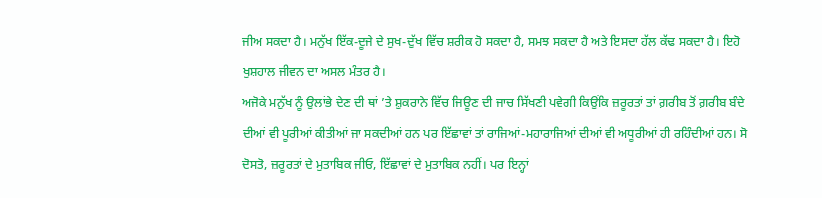ਜੀਅ ਸਕਦਾ ਹੈ। ਮਨੁੱਖ ਇੱਕ-ਦੂਜੇ ਦੇ ਸੁਖ-ਦੁੱਖ ਵਿੱਚ ਸ਼ਰੀਕ ਹੋ ਸਕਦਾ ਹੈ, ਸਮਝ ਸਕਦਾ ਹੈ ਅਤੇ ਇਸਦਾ ਹੱਲ ਕੱਢ ਸਕਦਾ ਹੈ। ਇਹੋ ਖੁਸ਼ਹਾਲ ਜੀਵਨ ਦਾ ਅਸਲ ਮੰਤਰ ਹੈ।
ਅਜੋਕੇ ਮਨੁੱਖ ਨੂੰ ਉਲਾਂਭੇ ਦੇਣ ਦੀ ਥਾਂ ’ਤੇ ਸ਼ੁਕਰਾਨੇ ਵਿੱਚ ਜਿਊਣ ਦੀ ਜਾਚ ਸਿੱਖਣੀ ਪਵੇਗੀ ਕਿਉਂਕਿ ਜ਼ਰੂਰਤਾਂ ਤਾਂ ਗ਼ਰੀਬ ਤੋਂ ਗ਼ਰੀਬ ਬੰਦੇ ਦੀਆਂ ਵੀ ਪੂਰੀਆਂ ਕੀਤੀਆਂ ਜਾ ਸਕਦੀਆਂ ਹਨ ਪਰ ਇੱਛਾਵਾਂ ਤਾਂ ਰਾਜਿਆਂ-ਮਹਾਰਾਜਿਆਂ ਦੀਆਂ ਵੀ ਅਧੂਰੀਆਂ ਹੀ ਰਹਿੰਦੀਆਂ ਹਨ। ਸੋ ਦੋਸਤੋ, ਜ਼ਰੂਰਤਾਂ ਦੇ ਮੁਤਾਬਿਕ ਜੀਓ, ਇੱਛਾਵਾਂ ਦੇ ਮੁਤਾਬਿਕ ਨਹੀਂ। ਪਰ ਇਨ੍ਹਾਂ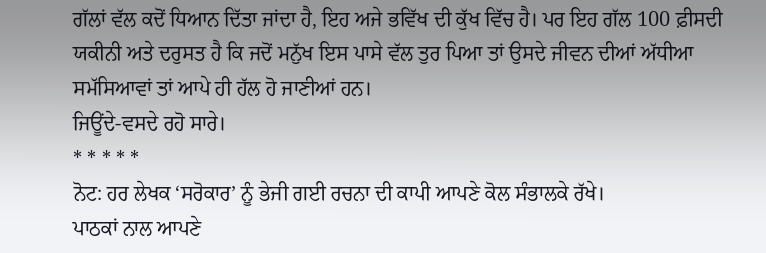ਗੱਲਾਂ ਵੱਲ ਕਦੋਂ ਧਿਆਨ ਦਿੱਤਾ ਜਾਂਦਾ ਹੈ, ਇਹ ਅਜੇ ਭਵਿੱਖ ਦੀ ਕੁੱਖ ਵਿੱਚ ਹੈ। ਪਰ ਇਹ ਗੱਲ 100 ਫ਼ੀਸਦੀ ਯਕੀਨੀ ਅਤੇ ਦਰੁਸਤ ਹੈ ਕਿ ਜਦੋਂ ਮਨੁੱਖ ਇਸ ਪਾਸੇ ਵੱਲ ਤੁਰ ਪਿਆ ਤਾਂ ਉਸਦੇ ਜੀਵਨ ਦੀਆਂ ਅੱਧੀਆ ਸਮੱਸਿਆਵਾਂ ਤਾਂ ਆਪੇ ਹੀ ਹੱਲ ਹੋ ਜਾਣੀਆਂ ਹਨ।
ਜਿਊਂਦੇ-ਵਸਦੇ ਰਹੋ ਸਾਰੇ।
* * * * *
ਨੋਟ: ਹਰ ਲੇਖਕ ‘ਸਰੋਕਾਰ’ ਨੂੰ ਭੇਜੀ ਗਈ ਰਚਨਾ ਦੀ ਕਾਪੀ ਆਪਣੇ ਕੋਲ ਸੰਭਾਲਕੇ ਰੱਖੇ।
ਪਾਠਕਾਂ ਨਾਲ ਆਪਣੇ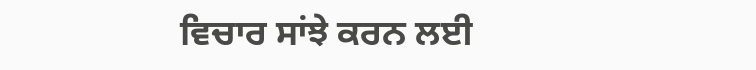ਵਿਚਾਰ ਸਾਂਝੇ ਕਰਨ ਲਈ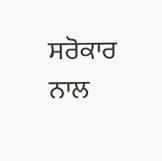ਸਰੋਕਾਰ ਨਾਲ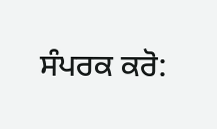ਸੰਪਰਕ ਕਰੋ: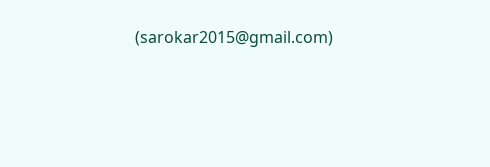(sarokar2015@gmail.com)